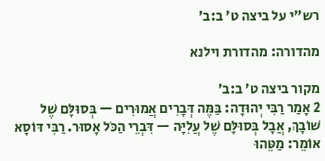רש"י על ביצה ט׳ ב:ב׳

מהדורה: מהדורת וילנא

מקור ביצה ט׳ ב:ב׳
2 אָמַר רַבִּי יְהוּדָה: בַּמֶּה דְּבָרִים אֲמוּרִים — בְּסוּלָּם שֶׁל שׁוֹבָךְ, אֲבָל בְּסוּלָּם שֶׁל עֲלִיָּה — דִּבְרֵי הַכֹּל אָסוּר. רַבִּי דּוֹסָא אוֹמֵר: מַטֵּהוּ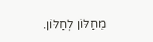מֵחַלּוֹן לְחַלּוֹן.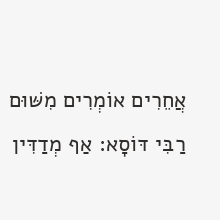אֲחֵרִים אוֹמְרִים מִשּׁוּם רַבִּי דּוֹסָא: אַף מְדַדִּין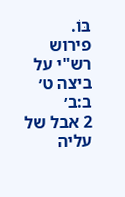בּוֹ.
פירוש רש"י על ביצה ט׳ ב:ב׳
2 אבל של עליה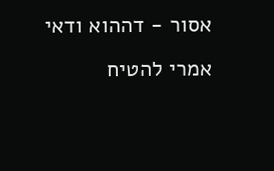אסור - דההוא ודאי אמרי להטיח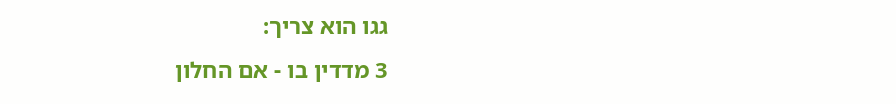גגו הוא צריך:
3 מדדין בו - אם החלון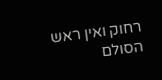רחוק ואין ראש הסולם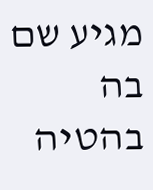מגיע שם בה בהטיה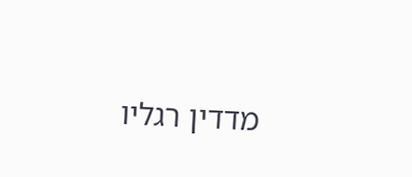מדדין רגליו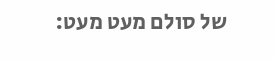של סולם מעט מעט: